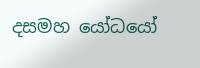දසමහ යෝධයෝ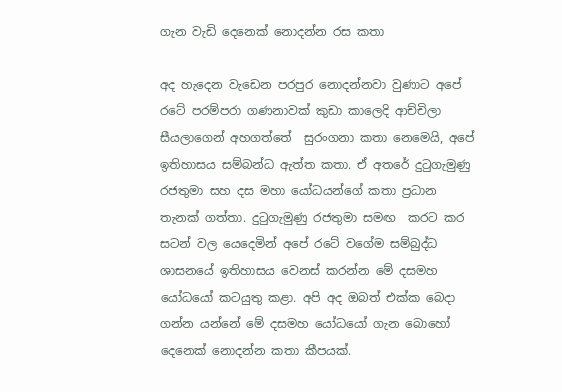ගැන වැඩි දෙනෙක් නොදන්න රස කතා

අද හැදෙන වැඩෙන පරපුර නොදන්නවා වුණාට අපේ රටේ පරම්පරා ගණනාවක් කුඩා කාලෙදි ආච්චිලා සීයලාගෙන් අහගත්තේ  සුරංගනා කතා නෙමෙයි, අපේ ඉතිහාසය සම්බන්ධ ඇත්ත කතා. ඒ අතරේ දුටුගැමුණු රජතුමා සහ දස මහා යෝධයන්ගේ කතා ප්‍රධාන තැනක් ගත්තා. දුටුගැමුණු රජතුමා සමඟ  කරට කර සටන් වල යෙදෙමින් අපේ රටේ වගේම සම්බුද්ධ ශාසනයේ ඉතිහාසය වෙනස් කරන්න මේ දසමහ යෝධයෝ කටයුතු කළා. අපි අද ඔබත් එක්ක බෙදා ගන්න යන්නේ මේ දසමහ යෝධයෝ ගැන බොහෝ දෙනෙක් නොදන්න කතා කීපයක්.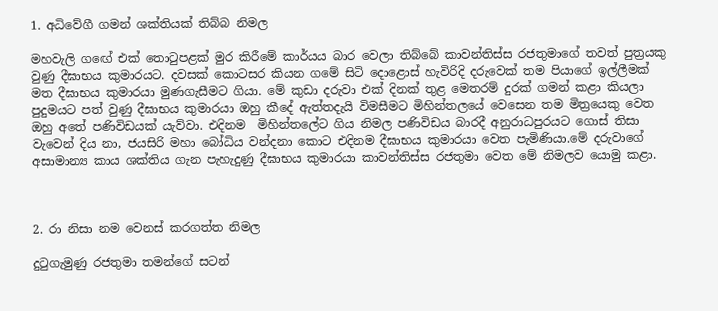1. අධිවේගී ගමන් ශක්තියක් තිබ්බ නිමල

මහවැලි ගඟේ එක් තොටුපළක් මුර කිරීමේ කාර්යය බාර වෙලා තිබ්බේ කාවන්තිස්ස රජතුමාගේ තවත් පුත්‍රයකු වුණු දීඝාභය කුමාරයට. දවසක් කොටසර කියන ගමේ සිටි දොළොස් හැවිරිදි දරුවෙක් තම පියාගේ ඉල්ලීමක් මත දීඝාභය කුමාරයා මුණගැසීමට ගියා. මේ කුඩා දරුවා එක් දිනක් තුළ මෙතරම් දුරක් ගමන් කළා කියලා පුදුමයට පත් වුණු දීඝාභය කුමාරයා ඔහු කීදේ ඇත්තදැයි විමසීමට මිහින්තලයේ වෙසෙන තම මිත්‍රයෙකු වෙත ඔහු අතේ පණිවිඩයක් යැව්වා. එදිනම  මිහින්තලේට ගිය නිමල පණිවිඩය බාරදී අනුරාධපුරයට ගොස් තිසා වැවෙන් දිය නා, ජයසිරි මහා බෝධිය වන්දනා කොට එදිනම දීඝාභය කුමාරයා වෙත පැමිණියා.මේ දරුවාගේ අසාමාන්‍ය කාය ශක්තිය ගැන පැහැදුණු දීඝාභය කුමාරයා කාවන්තිස්ස රජතුමා වෙත මේ නිමලව යොමු කළා.



2. රා නිසා නම වෙනස් කරගත්ත නිමල

දුටුගැමුණු රජතුමා තමන්ගේ සටන්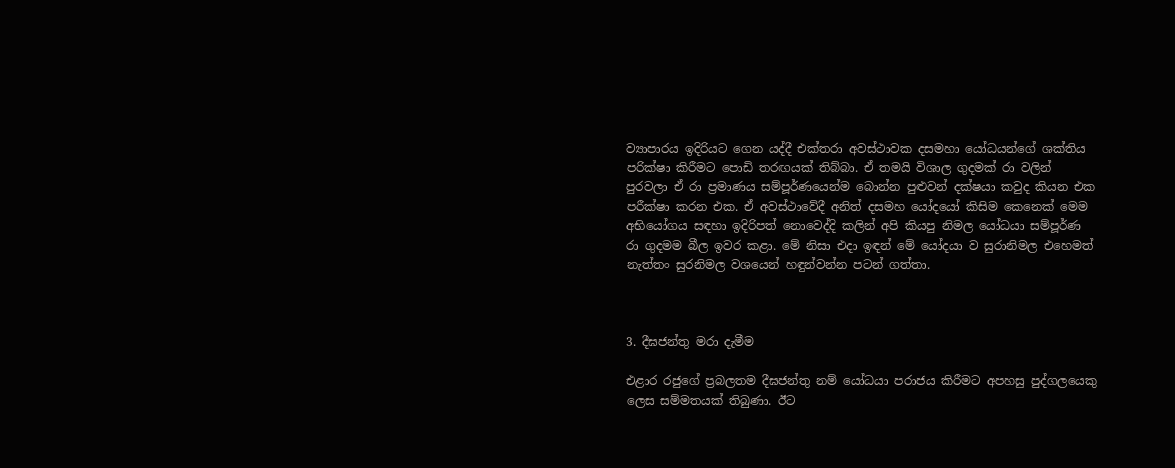ව්‍යාපාරය ඉදිරියට ගෙන යද්දී එක්තරා අවස්ථාවක දසමහා යෝධයන්ගේ ශක්තිය පරික්ෂා කිරීමට පොඩි තරඟයක් තිබ්බා. ඒ තමයි විශාල ගුදමක් රා වලින් පුරවලා ඒ රා ප්‍රමාණය සම්පූර්ණයෙන්ම බොන්න පුළුවන් දක්ෂයා කවුද කියන එක පරීක්ෂා කරන එක. ඒ අවස්ථාවේදී අනිත් දසමහ යෝදයෝ කිසිම කෙනෙක් මෙම අභියෝගය සඳහා ඉදිරිපත් නොවෙද්දි කලින් අපි කියපු නිමල යෝධයා සම්පූර්ණ රා ගුදමම බීල ඉවර කළා. මේ නිසා එදා ඉඳන් මේ යෝදයා ව සුරානිමල එහෙමත් නැත්තං සුරනිමල වශයෙන් හඳුන්වන්න පටන් ගත්තා.



3. දීඝජන්තු මරා දැමීම

එළාර රජුගේ ප්‍රබලතම දීඝජන්තු නම් යෝධයා පරාජය කිරීමට අපහසු පුද්ගලයෙකු ලෙස සම්මතයක් තිබුණා. ඊට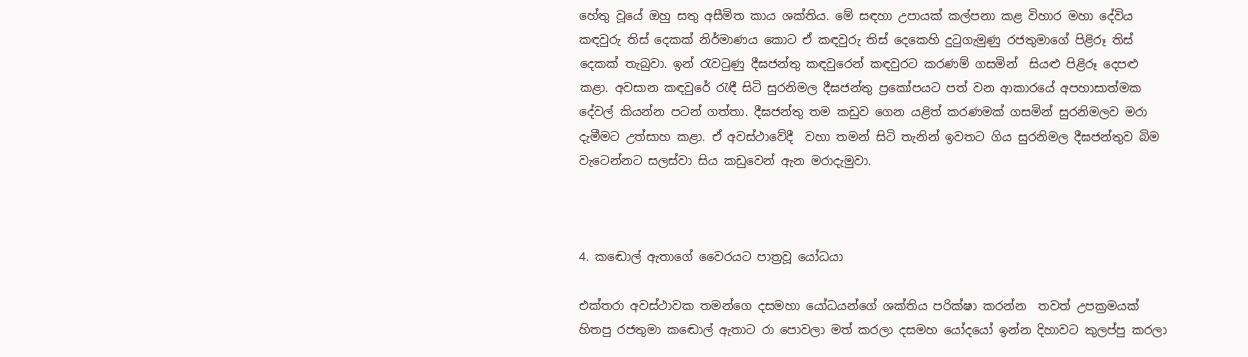හේතු වූයේ ඔහු සතු අසීමිත කාය ශක්තිය. මේ සඳහා උපායක් කල්පනා කළ විහාර මහා දේවිය කඳවුරු තිස් දෙකක් නිර්මාණය කොට ඒ කඳවුරු තිස් දෙකෙහි දුටුගැමුණු රජතුමාගේ පිළිරූ තිස් දෙකක් තැබුවා. ඉන් රැවටුණු දීඝජන්තු කඳවුරෙන් කඳවුරට කරණම් ගසමින්  සියළු පිළිරූ දෙපළු කළා. අවසාන කඳවුරේ රැඳී සිටි සුරනිමල දීඝජන්තු ප්‍රකෝපයට පත් වන ආකාරයේ අපහාසාත්මක දේවල් කියන්න පටන් ගත්තා. දීඝජන්තු තම කඩුව ගෙන යළිත් කරණමක් ගසමින් සුරනිමලව මරා දැමීමට උත්සාහ කළා. ඒ අවස්ථාවේදී  වහා තමන් සිටි තැනින් ඉවතට ගිය සුරනිමල දීඝජන්තුව බිම වැටෙන්නට සලස්වා සිය කඩුවෙන් ඇන මරාදැමුවා.



4. කඬොල් ඇතාගේ වෛරයට පාත්‍රවූ යෝධයා

එක්තරා අවස්ථාවක තමන්ගෙ දසමහා යෝධයන්ගේ ශක්තිය පරික්ෂා කරන්න  තවත් උපක්‍රමයක් හිතපු රජතුමා කඬොල් ඇතාට රා පොවලා මත් කරලා දසමහ යෝදයෝ ඉන්න දිහාවට කුලප්පු කරලා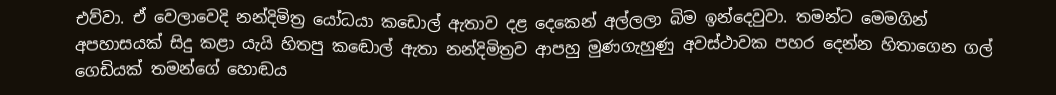එව්වා. ඒ වෙලාවෙදි නන්දිමිත්‍ර යෝධයා කඩොල් ඇතාව දළ දෙකෙන් අල්ලලා බිම ඉන්දෙවුවා. තමන්ට මෙමගින් අපහාසයක් සිදු කළා යැයි හිතපු කඬොල් ඇතා නන්දිමිත්‍රව ආපහු මුණගැහුණු අවස්ථාවක පහර දෙන්න හිතාගෙන ගල් ගෙඩියක් තමන්ගේ හොඬය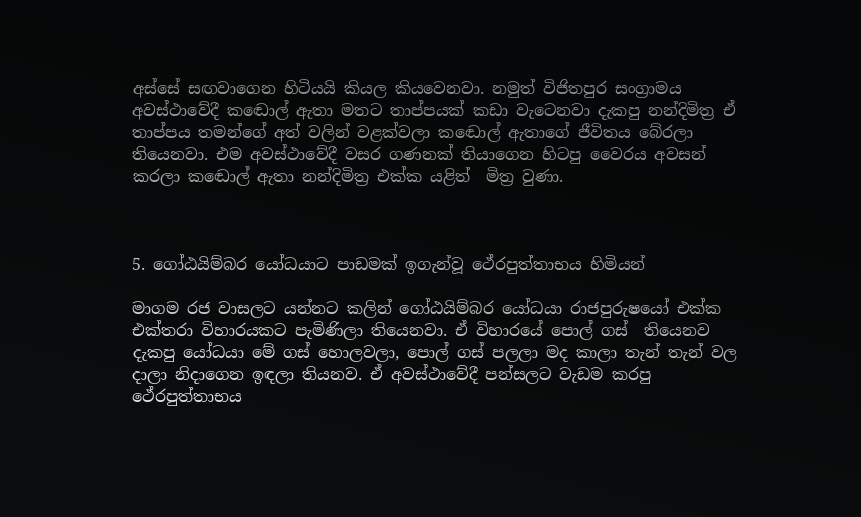අස්සේ සඟවාගෙන හිටියයි කියල කියවෙනවා. නමුත් විජිතපුර සංග්‍රාමය අවස්ථාවේදී කඬොල් ඇතා මතට තාප්පයක් කඩා වැටෙනවා දැකපු නන්දිමිත්‍ර ඒ තාප්පය තමන්ගේ අත් වලින් වළක්වලා කඬොල් ඇතාගේ ජීවිතය බේරලා තියෙනවා. එම අවස්ථාවේදී වසර ගණනක් තියාගෙන හිටපු වෛරය අවසන් කරලා කඬොල් ඇතා නන්දිමිත්‍ර එක්ක යළිත්  මිත්‍ර වුණා.



5. ගෝඨයිම්බර යෝධයාට පාඩමක් ඉගැන්වූ ථේරපුත්තාභය හිමියන්

මාගම රජ වාසලට යන්නට කලින් ගෝඨයිම්බර යෝධයා රාජපුරුෂයෝ එක්ක එක්තරා විහාරයකට පැමිණිලා තියෙනවා. ඒ විහාරයේ පොල් ගස්  තියෙනව දැකපු යෝධයා මේ ගස් හොලවලා, පොල් ගස් පලලා මද කාලා තැන් තැන් වල දාලා නිදාගෙන ඉඳලා තියනව. ඒ අවස්ථාවේදී පන්සලට වැඩම කරපු ථේරපුත්තාභය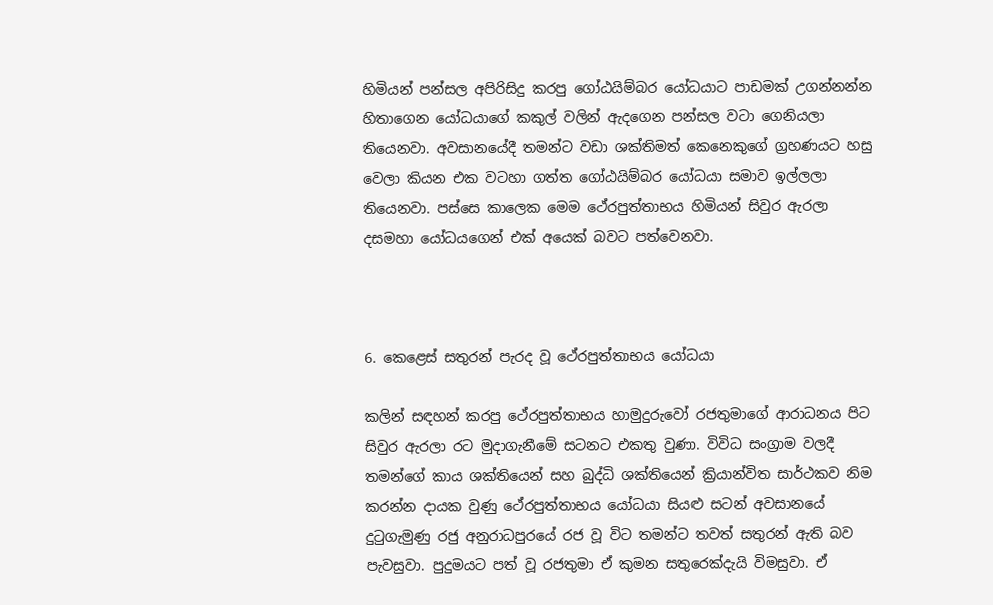හිමියන් පන්සල අපිරිසිදු කරපු ගෝඨයිම්බර යෝධයාට පාඩමක් උගන්නන්න හිතාගෙන යෝධයාගේ කකුල් වලින් ඇදගෙන පන්සල වටා ගෙනියලා තියෙනවා. අවසානයේදී තමන්ට වඩා ශක්තිමත් කෙනෙකුගේ ග්‍රහණයට හසු වෙලා කියන එක වටහා ගත්ත ගෝඨයිම්බර යෝධයා සමාව ඉල්ලලා තියෙනවා. පස්සෙ කාලෙක මෙම ථේරපුත්තාභය හිමියන් සිවුර ඇරලා දසමහා යෝධයගෙන් එක් අයෙක් බවට පත්වෙනවා.



6. කෙළෙස් සතුරන් පැරද වූ ථේරපුත්තාභය යෝධයා

කලින් සඳහන් කරපු ථේරපුත්තාභය හාමුදුරුවෝ රජතුමාගේ ආරාධනය පිට සිවුර ඇරලා රට මුදාගැනීමේ සටනට එකතු වුණා. විවිධ සංග්‍රාම වලදී තමන්ගේ කාය ශක්තියෙන් සහ බුද්ධි ශක්තියෙන් ක්‍රියාන්විත සාර්ථකව නිම කරන්න දායක වුණු ථේරපුත්තාභය යෝධයා සියළු සටන් අවසානයේ දුටුගැමුණු රජු අනුරාධපුරයේ රජ වූ විට තමන්ට තවත් සතුරන් ඇති බව පැවසුවා. පුදුමයට පත් වූ රජතුමා ඒ කුමන සතුරෙක්දැයි විමසුවා. ඒ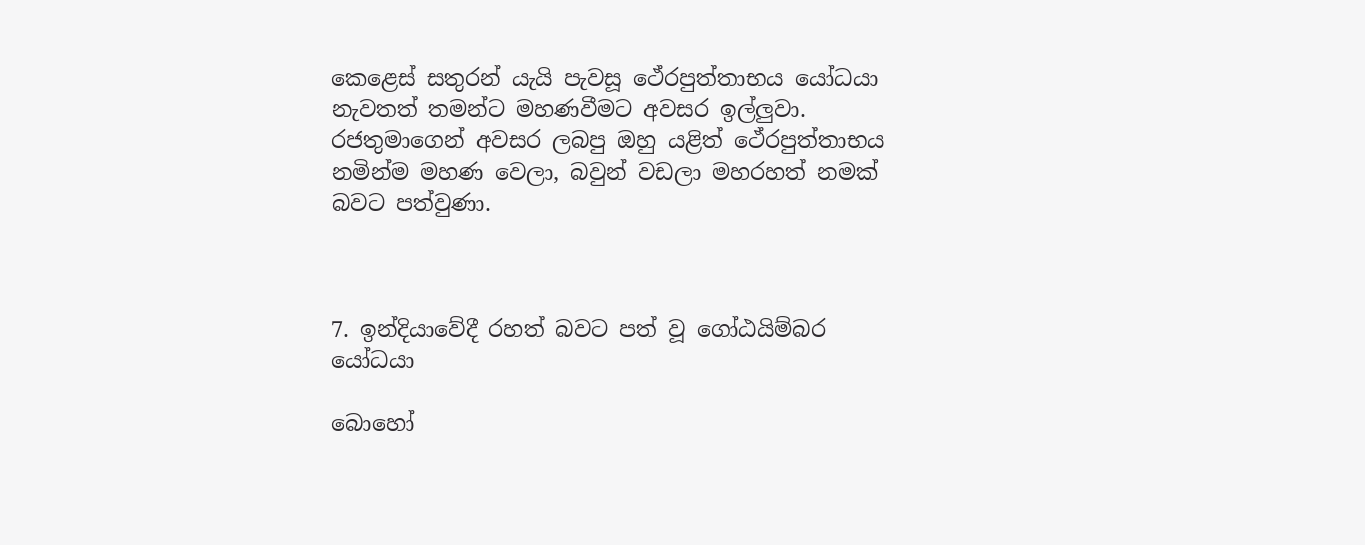කෙළෙස් සතුරන් යැයි පැවසූ ථේරපුත්තාභය යෝධයා නැවතත් තමන්ට මහණවීමට අවසර ඉල්ලුවා. රජතුමාගෙන් අවසර ලබපු ඔහු යළිත් ථේරපුත්තාභය නමින්ම මහණ වෙලා, බවුන් වඩලා මහරහත් නමක් බවට පත්වුණා.



7. ඉන්දියාවේදී රහත් බවට පත් වූ ගෝඨයිම්බර යෝධයා

බොහෝ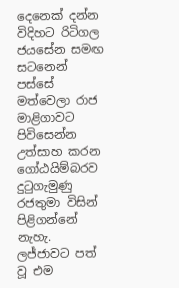දෙනෙක් දන්න විදිහට රිටිගල ජයසේන සමඟ සටනෙන් පස්සේ  මත්වෙලා රාජ මාළිගාවට පිවිසෙන්න උත්සාහ කරන ගෝඨයිම්බරව දුටුගැමුණු රජතුමා විසින් පිළිගන්නේ නැහැ. ලජ්ජාවට පත් වූ එම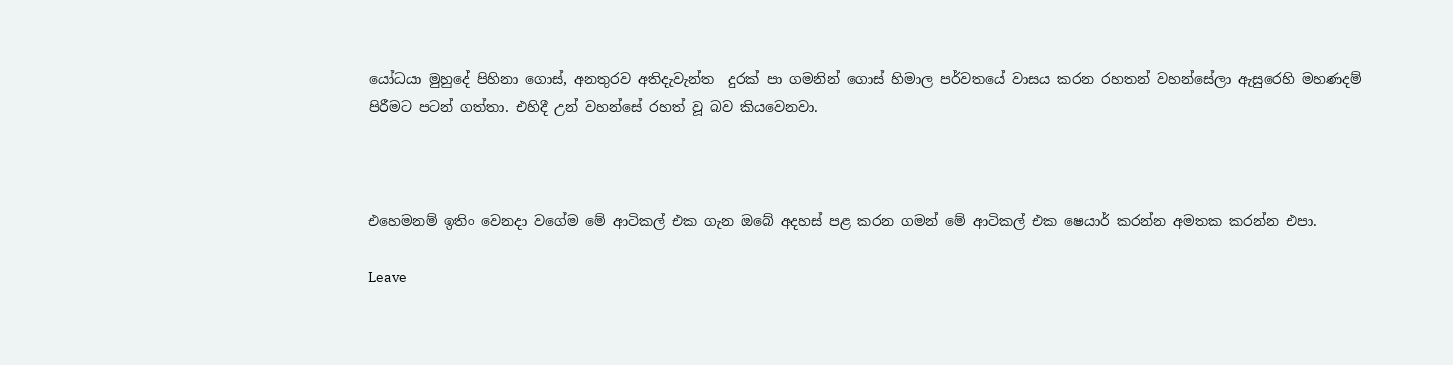යෝධයා මුහුදේ පිහිනා ගොස්, අනතුරව අතිදැවැන්ත  දුරක් පා ගමනින් ගොස් හිමාල පර්වතයේ වාසය කරන රහතන් වහන්සේලා ඇසුරෙහි මහණදම් පිරීමට පටන් ගත්තා. එහිදී උන් වහන්සේ රහත් වූ බව කියවෙනවා.



එහෙමනම් ඉතිං වෙනදා වගේම මේ ආටිකල් එක ගැන ඔබේ අදහස් පළ කරන ගමන් මේ ආටිකල් එක ෂෙයාර් කරන්න අමතක කරන්න එපා.

Leave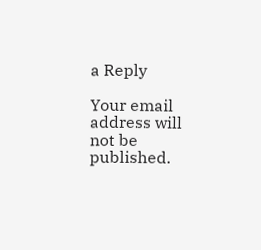a Reply

Your email address will not be published.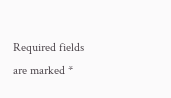Required fields are marked *